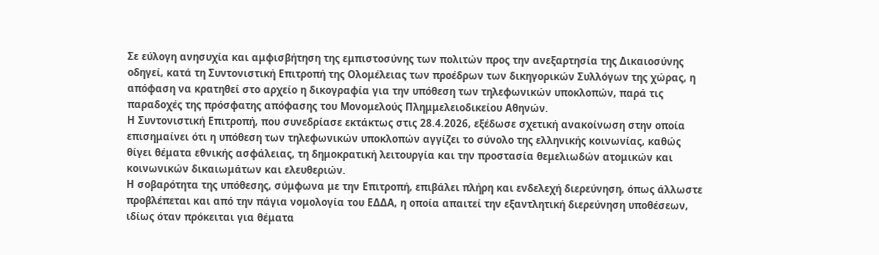Σε εύλογη ανησυχία και αμφισβήτηση της εμπιστοσύνης των πολιτών προς την ανεξαρτησία της Δικαιοσύνης οδηγεί, κατά τη Συντονιστική Επιτροπή της Ολομέλειας των προέδρων των δικηγορικών Συλλόγων της χώρας, η απόφαση να κρατηθεί στο αρχείο η δικογραφία για την υπόθεση των τηλεφωνικών υποκλοπών, παρά τις παραδοχές της πρόσφατης απόφασης του Μονομελούς Πλημμελειοδικείου Αθηνών.
Η Συντονιστική Επιτροπή, που συνεδρίασε εκτάκτως στις 28.4.2026, εξέδωσε σχετική ανακοίνωση στην οποία επισημαίνει ότι η υπόθεση των τηλεφωνικών υποκλοπών αγγίζει το σύνολο της ελληνικής κοινωνίας, καθώς θίγει θέματα εθνικής ασφάλειας, τη δημοκρατική λειτουργία και την προστασία θεμελιωδών ατομικών και κοινωνικών δικαιωμάτων και ελευθεριών.
Η σοβαρότητα της υπόθεσης, σύμφωνα με την Επιτροπή, επιβάλει πλήρη και ενδελεχή διερεύνηση, όπως άλλωστε προβλέπεται και από την πάγια νομολογία του ΕΔΔΑ, η οποία απαιτεί την εξαντλητική διερεύνηση υποθέσεων, ιδίως όταν πρόκειται για θέματα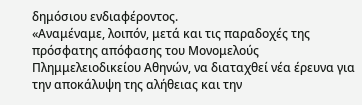δημόσιου ενδιαφέροντος.
«Αναμέναμε, λοιπόν, μετά και τις παραδοχές της πρόσφατης απόφασης του Μονομελούς Πλημμελειοδικείου Αθηνών, να διαταχθεί νέα έρευνα για την αποκάλυψη της αλήθειας και την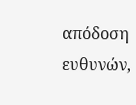απόδοση ευθυνών,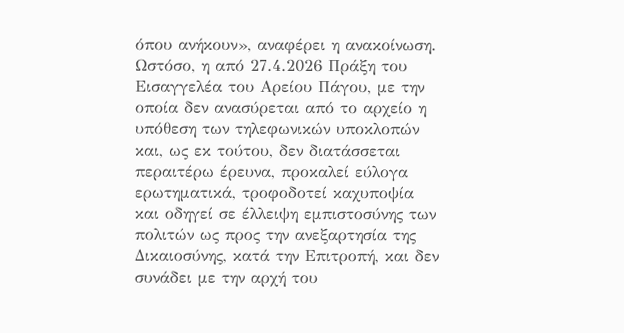όπου ανήκουν», αναφέρει η ανακοίνωση.
Ωστόσο, η από 27.4.2026 Πράξη του Εισαγγελέα του Αρείου Πάγου, με την οποία δεν ανασύρεται από το αρχείο η υπόθεση των τηλεφωνικών υποκλοπών και, ως εκ τούτου, δεν διατάσσεται περαιτέρω έρευνα, προκαλεί εύλογα ερωτηματικά, τροφοδοτεί καχυποψία και οδηγεί σε έλλειψη εμπιστοσύνης των πολιτών ως προς την ανεξαρτησία της Δικαιοσύνης, κατά την Επιτροπή, και δεν συνάδει με την αρχή του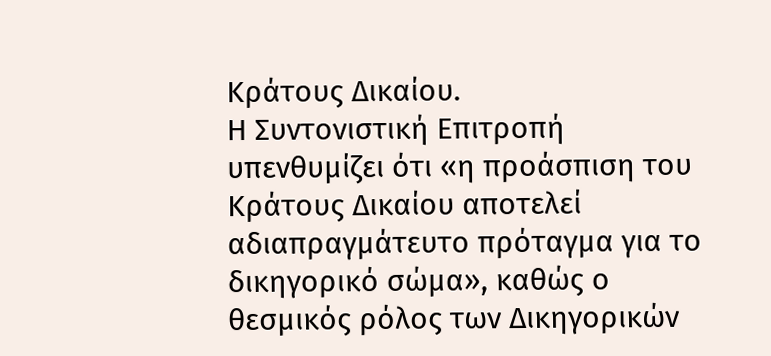Κράτους Δικαίου.
Η Συντονιστική Επιτροπή υπενθυμίζει ότι «η προάσπιση του Κράτους Δικαίου αποτελεί αδιαπραγμάτευτο πρόταγμα για το δικηγορικό σώμα», καθώς ο θεσμικός ρόλος των Δικηγορικών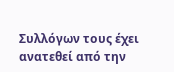Συλλόγων τους έχει ανατεθεί από την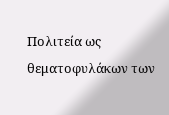Πολιτεία ως θεματοφυλάκων των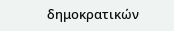δημοκρατικών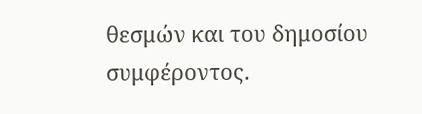θεσμών και του δημοσίου συμφέροντος.